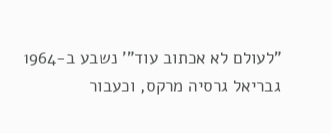"לעולם לא אכתוב עוד"' נשבע ב-1964 גבריאל גרסיה מרקס, וכעבור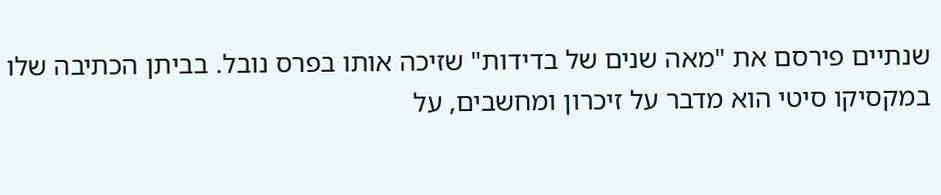שנתיים פירסם את "מאה שנים של בדידות" שזיכה אותו בפרס נובל. בביתן הכתיבה שלו במקסיקו סיטי הוא מדבר על זיכרון ומחשבים, על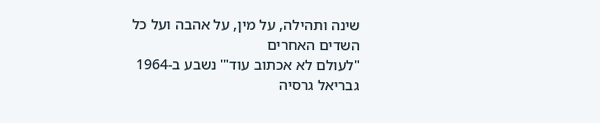שינה ותהילה, על מין, על אהבה ועל כל השדים האחרים
"לעולם לא אכתוב עוד"' נשבע ב-1964 גבריאל גרסיה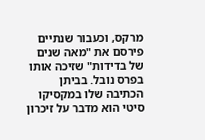מרקס, וכעבור שנתיים פירסם את "מאה שנים של בדידות" שזיכה אותו בפרס נובל. בביתן הכתיבה שלו במקסיקו סיטי הוא מדבר על זיכרון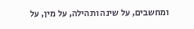ומחשבים, על שינה ותהילה, על מין, על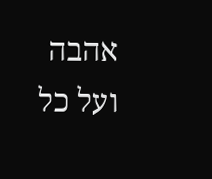אהבה ועל כל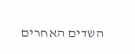השדים האחרים